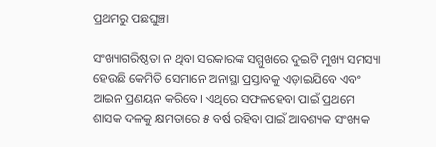ପ୍ରଥମରୁ ପଛଘୁଞ୍ଚା

ସଂଖ୍ୟାଗରିଷ୍ଠତା ନ ଥିବା ସରକାରଙ୍କ ସମ୍ମୁଖରେ ଦୁଇଟି ମୁଖ୍ୟ ସମସ୍ୟା ହେଉଛି କେମିତି ସେମାନେ ଅନାସ୍ଥା ପ୍ରସ୍ତାବକୁ ଏଡ଼ାଇଯିବେ ଏବଂ ଆଇନ ପ୍ରଣୟନ କରିବେ। ଏଥିରେ ସଫଳହେବା ପାଇଁ ପ୍ରଥମେ ଶାସକ ଦଳକୁ କ୍ଷମତାରେ ୫ ବର୍ଷ ରହିବା ପାଇଁ ଆବଶ୍ୟକ ସଂଖ୍ୟକ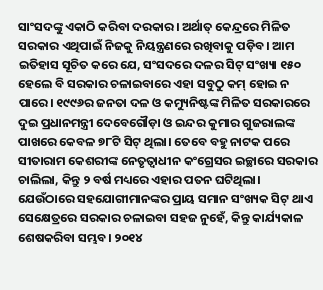ସାଂସଦଙ୍କୁ ଏକାଠି କରିବା ଦରକାର। ଅର୍ଥାତ୍‌ କେନ୍ଦ୍ରରେ ମିଳିତ ସରକାର ଏଥିପାଇଁ ନିଜକୁ ନିୟନ୍ତ୍ରଣରେ ରଖିବାକୁ ପଡ଼ିବ। ଆମ ଇତିହାସ ସୂଚିତ କରେ ଯେ, ସଂସଦରେ ଦଳର ସିଟ୍‌ ସଂଖ୍ୟା ୧୫୦ ହେଲେ ବି ସରକାର ଚଳାଇବାରେ ଏହା ସବୁଠୁ କମ୍‌ ହୋଇ ନ ପାରେ। ୧୯୯୬ର ଜନତା ଦଳ ଓ କମ୍ୟୁନିଷ୍ଟଙ୍କ ମିଳିତ ସରକାରରେ ଦୁଇ ପ୍ରଧାନମନ୍ତ୍ରୀ ଦେବେଗୌଡ଼ା ଓ ଇନ୍ଦର କୁମାର ଗୁଜରାଲଙ୍କ ପାଖରେ କେବଳ ୭୮ଟି ସିଟ୍‌ ଥିଲା। ତେବେ ବହୁ ନାଟକ ପରେ ସୀତାରାମ କେଶରୀଙ୍କ ନେତୃତ୍ୱାଧୀନ କଂଗ୍ରେସର ଇଚ୍ଛାରେ ସରକାର ଚାଲିଲା, କିନ୍ତୁ ୨ ବର୍ଷ ମଧ୍ୟରେ ଏହାର ପତନ ଘଟିଥିଲା। ଯେଉଁଠାରେ ସହଯୋଗୀମାନଙ୍କର ପ୍ରାୟ ସମାନ ସଂଖ୍ୟକ ସିଟ୍‌ ଥାଏ ସେକ୍ଷେତ୍ରରେ ସରକାର ଚଳାଇବା ସହଜ ନୁହେଁ, କିନ୍ତୁ କାର୍ଯ୍ୟକାଳ ଶେଷକରିବା ସମ୍ଭବ। ୨୦୧୪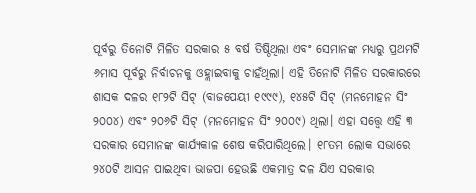ପୂର୍ବରୁ ତିନୋଟି ମିଳିତ ସରକାର ୫ ବର୍ଷ ତିଷ୍ଠିଥିଲା ଏବଂ ସେମାନଙ୍କ ମଧ୍ୟରୁ ପ୍ରଥମଟି ୬ମାସ ପୂର୍ବରୁ ନିର୍ବାଚନକୁ ଓହ୍ଲାଇବାକୁ ଚାହଁଥିଲା। ଏହି ତିନୋଟି ମିଳିତ ସରକାରରେ ଶାସକ ଦଳର ୧୮୨ଟି ସିଟ୍‌ (ବାଜପେୟୀ ୧୯୯୯), ୧୪୫ଟି ସିଟ୍‌ (ମନମୋହନ ସିଂ ୨୦୦୪) ଏବଂ ୨୦୬ଟି ସିଟ୍‌ (ମନମୋହନ ସିଂ ୨୦୦୯) ଥିଲା। ଏହା ସତ୍ତ୍ୱେ ଏହି ୩ ସରକାର ସେମାନଙ୍କ କାର୍ଯ୍ୟକାଳ ଶେଷ କରିପାରିଥିଲେ। ୧୮ତମ ଲୋକ ସଭାରେ ୨୪୦ଟି ଆସନ ପାଇଥିବା ଭାଜପା ହେଉଛି ଏକମାତ୍ର ଦଳ ଯିଏ ସରକାର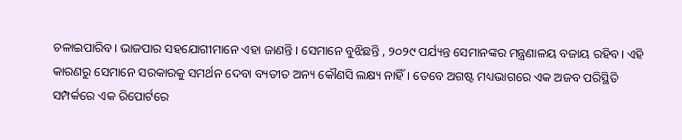ଚଳାଇପାରିବ। ଭାଜପାର ସହଯୋଗୀମାନେ ଏହା ଜାଣନ୍ତି । ସେମାନେ ବୁଝିଛନ୍ତି , ୨୦୨୯ ପର୍ଯ୍ୟନ୍ତ ସେମାନଙ୍କର ମନ୍ତ୍ରଣାଳୟ ବଜାୟ ରହିବ। ଏହି କାରଣରୁ ସେମାନେ ସରକାରକୁ ସମର୍ଥନ ଦେବା ବ୍ୟତୀତ ଅନ୍ୟ କୌଣସି ଲକ୍ଷ୍ୟ ନାହିଁ। ତେବେ ଅଗଷ୍ଟ ମଧ୍ୟଭାଗରେ ଏକ ଅଜବ ପରିସ୍ଥିତି ସମ୍ପର୍କରେ ଏକ ରିପୋର୍ଟରେ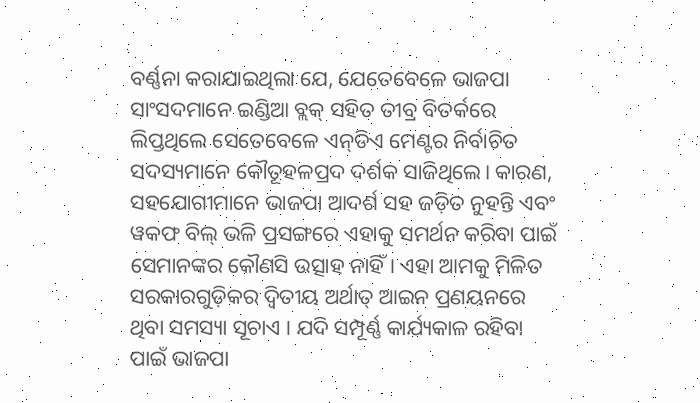ବର୍ଣ୍ଣନା କରାଯାଇଥିଲା ଯେ, ଯେତେବେଳେ ଭାଜପା ସାଂସଦମାନେ ଇଣ୍ଡିଆ ବ୍ଲକ୍‌ ସହିତ ତୀବ୍ର ବିତର୍କରେ ଲିପ୍ତଥିଲେ ସେତେବେଳେ ଏନ୍‌ଡିଏ ମେଣ୍ଟର ନିର୍ବାଚିତ ସଦସ୍ୟମାନେ କୌତୂହଳପ୍ରଦ ଦର୍ଶକ ସାଜିଥିଲେ। କାରଣ, ସହଯୋଗୀମାନେ ଭାଜପା ଆଦର୍ଶ ସହ ଜଡ଼ିତ ନୁହନ୍ତି ଏବଂ ୱକଫ ବିଲ୍‌ ଭଳି ପ୍ରସଙ୍ଗରେ ଏହାକୁ ସମର୍ଥନ କରିବା ପାଇଁ ସେମାନଙ୍କର କୌଣସି ଉତ୍ସାହ ନାହିଁ। ଏହା ଆମକୁ ମିଳିତ ସରକାରଗୁଡ଼ିକର ଦ୍ୱିତୀୟ ଅର୍ଥାତ୍‌ ଆଇନ ପ୍ରଣୟନରେ ଥିବା ସମସ୍ୟା ସୂଚାଏ । ଯଦି ସମ୍ପୂର୍ଣ୍ଣ କାର୍ଯ୍ୟକାଳ ରହିବା ପାଇଁ ଭାଜପା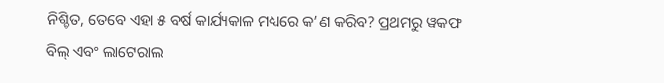ନିଶ୍ଚିତ, ତେବେ ଏହା ୫ ବର୍ଷ କାର୍ଯ୍ୟକାଳ ମଧ୍ୟରେ କ’ଣ କରିବ? ପ୍ରଥମରୁ ୱକଫ ବିଲ୍‌ ଏବଂ ଲାଟେରାଲ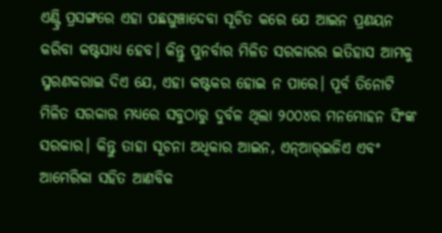ଏଣ୍ଟ୍ରି ପ୍ରସଙ୍ଗରେ ଏହା ପଛଘୁଞ୍ଚାଦେବା ସୂଚିତ କରେ ଯେ ଆଇନ ପ୍ରଣୟନ କରିବା କଷ୍ଟସାଧ୍ୟ ହେବ। କିନ୍ତୁ ପୁନର୍ବାର ମିଳିତ ସରକାରର ଇତିହାସ ଆମକୁ ସ୍ମରଣକରାଇ ଦିଏ ଯେ, ଏହା କଷ୍ଟକର ହୋଇ ନ ପାରେ। ପୂର୍ବ ତିନୋଟି ମିଳିତ ସରକାର ମଧ୍ୟରେ ସବୁଠାରୁ ଦୁର୍ବଳ ଥିଲା ୨୦୦୪ର ମନମୋହନ ସିଂଙ୍କ ସରକାର। କିନ୍ତୁ ତାହା ସୂଚନା ଅଧିକାର ଆଇନ, ଏନ୍‌ଆର୍‌ଇଜିଏ ଏବଂ ଆମେରିକା ସହିତ ଆଣବିକ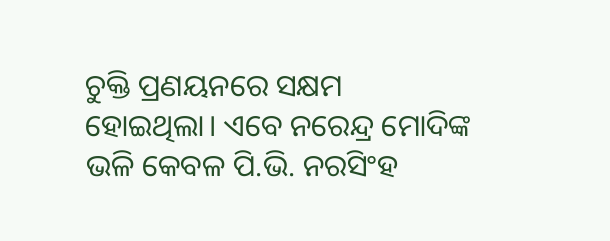ଚୁକ୍ତି ପ୍ରଣୟନରେ ସକ୍ଷମ ହୋଇଥିଲା। ଏବେ ନରେନ୍ଦ୍ର ମୋଦିଙ୍କ ଭଳି କେବଳ ପି.ଭି. ନରସିଂହ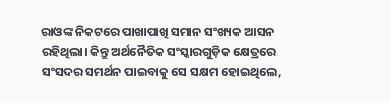ରାଓଙ୍କ ନିକଟରେ ପାଖାପାଖି ସମାନ ସଂଖ୍ୟକ ଆସନ ରହିଥିଲା। କିନ୍ତୁ ଅର୍ଥନୈତିକ ସଂସ୍କାରଗୁଡ଼ିକ କ୍ଷେତ୍ରରେ ସଂସଦର ସମର୍ଥନ ପାଇବାକୁ ସେ ସକ୍ଷମ ହୋଇଥିଲେ,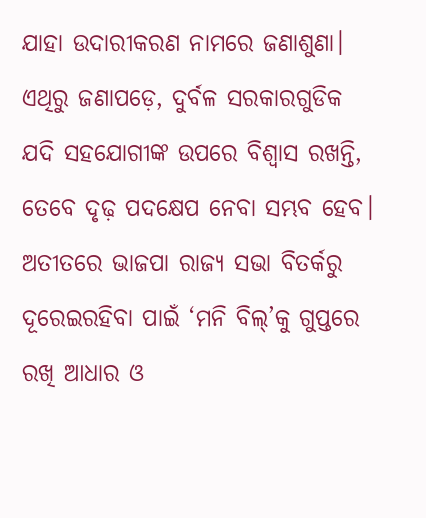ଯାହା ଉଦାରୀକରଣ ନାମରେ ଜଣାଶୁଣା। ଏଥିରୁ ଜଣାପଡ଼େ, ଦୁର୍ବଳ ସରକାରଗୁଡିକ ଯଦି ସହଯୋଗୀଙ୍କ ଉପରେ ବିଶ୍ୱାସ ରଖନ୍ତି, ତେବେ ଦୃଢ଼ ପଦକ୍ଷେପ ନେବା ସମ୍ଭବ ହେବ। ଅତୀତରେ ଭାଜପା ରାଜ୍ୟ ସଭା ବିତର୍କରୁ ଦୂରେଇରହିବା ପାଇଁ ‘ମନି ବିଲ୍‌’କୁ ଗୁପ୍ତରେ ରଖି ଆଧାର ଓ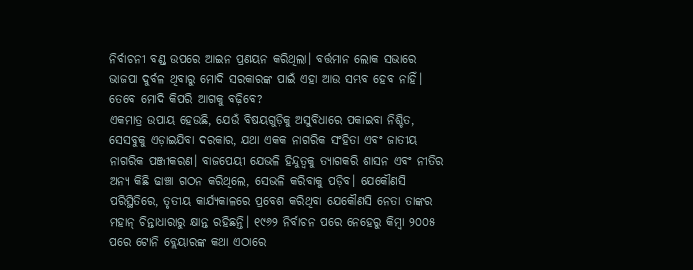ନିର୍ବାଚନୀ ବଣ୍ଡ୍‌ ଉପରେ ଆଇନ ପ୍ରଣୟନ କରିଥିଲା। ବର୍ତ୍ତମାନ ଲୋକ ସଭାରେ ଭାଜପା ଦୁର୍ବଳ ଥିବାରୁ ମୋଦି ସରକାରଙ୍କ ପାଇଁ ଏହା ଆଉ ସମ୍ଭବ ହେବ ନାହିଁ। ତେବେ ମୋଦି କିପରି ଆଗକୁ ବଢ଼ିବେ?
ଏକମାତ୍ର ଉପାୟ ହେଉଛି, ଯେଉଁ ବିଷୟଗୁଡ଼ିକୁ ଅସୁବିଧାରେ ପକାଇବା ନିଶ୍ଚିତ, ସେସବୁକୁ ଏଡ଼ାଇଯିବା ଦରକାର, ଯଥା ଏକକ ନାଗରିକ ସଂହିତା ଏବଂ ଜାତୀୟ ନାଗରିକ ପଞ୍ଜୀକରଣ। ବାଜପେୟୀ ଯେଭଳି ହିନ୍ଦୁତ୍ୱକୁ ତ୍ୟାଗକରି ଶାସନ ଏବଂ ନୀତିର ଅନ୍ୟ କିଛି ଢାଞ୍ଚା ଗଠନ କରିଥିଲେ, ସେଭଳି କରିବାକୁ ପଡ଼ିବ। ଯେକୌଣସି ପରିସ୍ଥିତିରେ, ତୃତୀୟ କାର୍ଯ୍ୟକାଳରେ ପ୍ରବେଶ କରିଥିବା ଯେକୌଣସି ନେତା ତାଙ୍କର ମହାନ୍‌ ଚିନ୍ତାଧାରାରୁ କ୍ଷାନ୍ତ ରହିଛନ୍ତି। ୧୯୬୨ ନିର୍ବାଚନ ପରେ ନେହେରୁ କିମ୍ବା ୨୦୦୫ ପରେ ଟୋନି ବ୍ଲେୟାରଙ୍କ କଥା ଏଠାରେ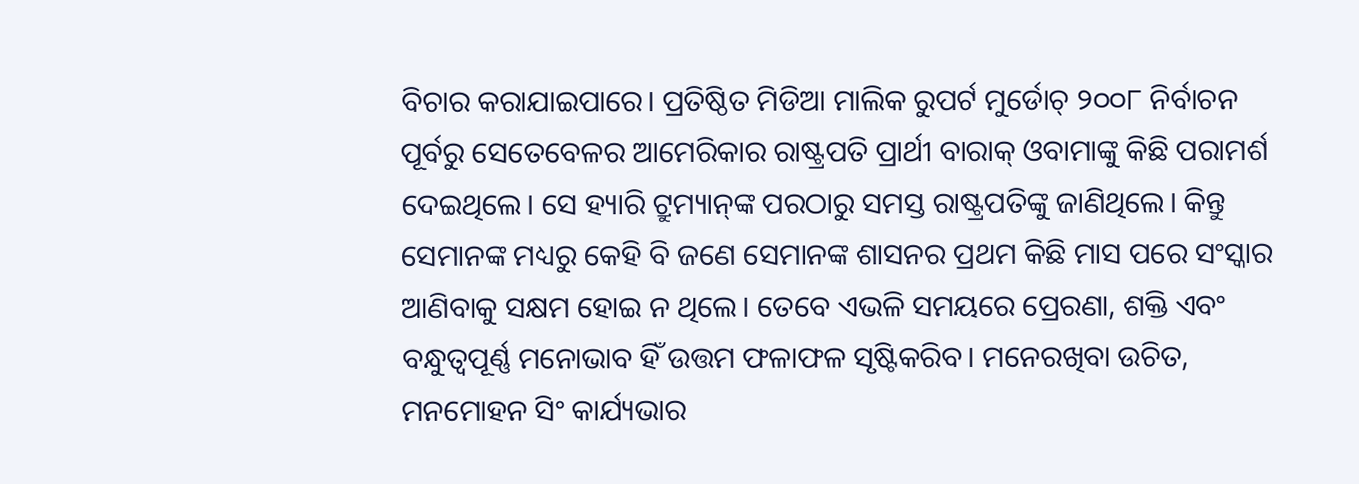ବିଚାର କରାଯାଇପାରେ। ପ୍ରତିଷ୍ଠିତ ମିଡିଆ ମାଲିକ ରୁପର୍ଟ ମୁର୍ଡୋଚ୍‌ ୨୦୦୮ ନିର୍ବାଚନ ପୂର୍ବରୁ ସେତେବେଳର ଆମେରିକାର ରାଷ୍ଟ୍ରପତି ପ୍ରାର୍ଥୀ ବାରାକ୍‌ ଓବାମାଙ୍କୁ କିଛି ପରାମର୍ଶ ଦେଇଥିଲେ। ସେ ହ୍ୟାରି ଟ୍ରୁମ୍ୟାନ୍‌ଙ୍କ ପରଠାରୁ ସମସ୍ତ ରାଷ୍ଟ୍ରପତିଙ୍କୁ ଜାଣିଥିଲେ। କିନ୍ତୁ ସେମାନଙ୍କ ମଧ୍ୟରୁ କେହି ବି ଜଣେ ସେମାନଙ୍କ ଶାସନର ପ୍ରଥମ କିଛି ମାସ ପରେ ସଂସ୍କାର ଆଣିବାକୁ ସକ୍ଷମ ହୋଇ ନ ଥିଲେ। ତେବେ ଏଭଳି ସମୟରେ ପ୍ରେରଣା, ଶକ୍ତି ଏବଂ ବନ୍ଧୁତ୍ୱପୂର୍ଣ୍ଣ ମନୋଭାବ ହିଁ ଉତ୍ତମ ଫଳାଫଳ ସୃଷ୍ଟିକରିବ। ମନେରଖିବା ଉଚିତ, ମନମୋହନ ସିଂ କାର୍ଯ୍ୟଭାର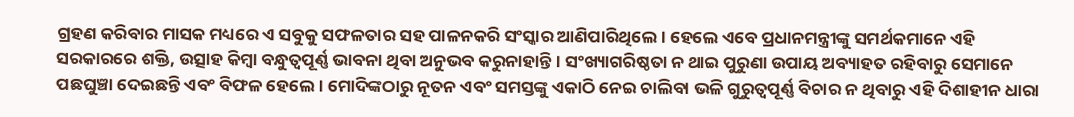ଗ୍ରହଣ କରିବାର ମାସକ ମଧ୍ୟରେ ଏ ସବୁକୁ ସଫଳତାର ସହ ପାଳନକରି ସଂସ୍କାର ଆଣିପାରିଥିଲେ। ହେଲେ ଏବେ ପ୍ରଧାନମନ୍ତ୍ରୀଙ୍କୁ ସମର୍ଥକମାନେ ଏହି ସରକାରରେ ଶକ୍ତି, ଉତ୍ସାହ କିମ୍ବା ବନ୍ଧୁତ୍ୱପୂର୍ଣ୍ଣ ଭାବନା ଥିବା ଅନୁଭବ କରୁନାହାନ୍ତି। ସଂଖ୍ୟାଗରିଷ୍ଠତା ନ ଥାଇ ପୁରୁଣା ଉପାୟ ଅବ୍ୟାହତ ରହିବାରୁ ସେମାନେ ପଛଘୁଞ୍ଚା ଦେଇଛନ୍ତି ଏବଂ ବିଫଳ ହେଲେ। ମୋଦିଙ୍କଠାରୁ ନୂତନ ଏବଂ ସମସ୍ତଙ୍କୁ ଏକାଠି ନେଇ ଚାଲିବା ଭଳି ଗୁରୁତ୍ୱପୂର୍ଣ୍ଣ ବିଚାର ନ ଥିବାରୁ ଏହି ଦିଶାହୀନ ଧାରା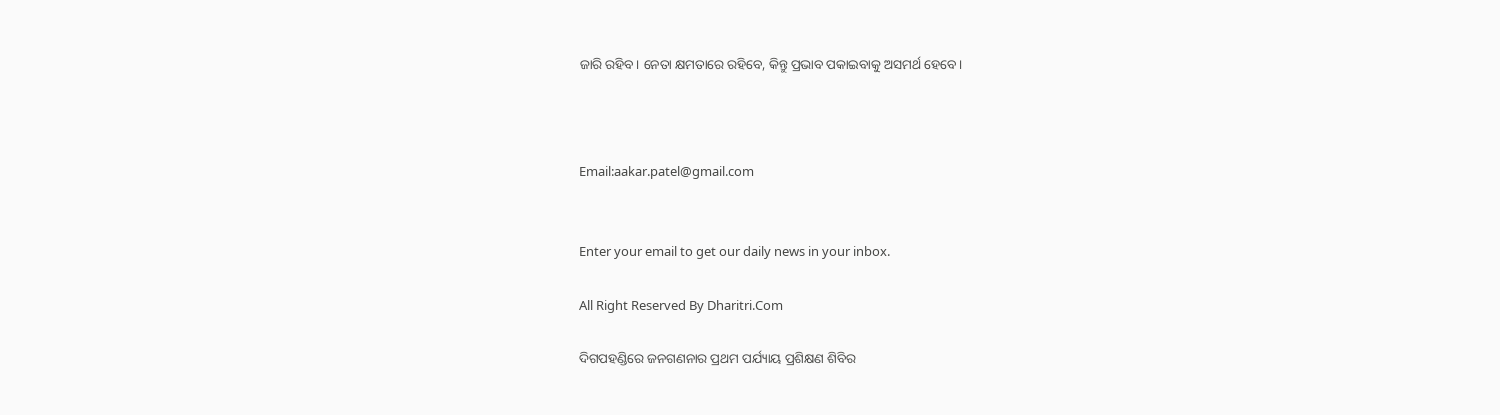ଜାରି ରହିବ। ନେତା କ୍ଷମତାରେ ରହିବେ, କିନ୍ତୁ ପ୍ରଭାବ ପକାଇବାକୁ ଅସମର୍ଥ ହେବେ।



Email:aakar.patel@gmail.com


Enter your email to get our daily news in your inbox.

All Right Reserved By Dharitri.Com

ଦିଗପହଣ୍ଡିରେ ଜନଗଣନାର ପ୍ରଥମ ପର୍ଯ୍ୟାୟ ପ୍ରଶିକ୍ଷଣ ଶିବିର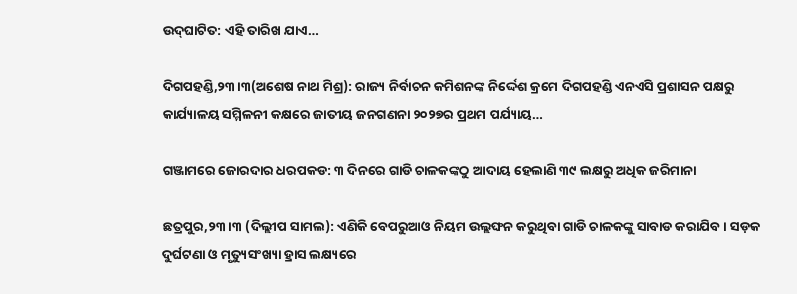ଉଦ୍‌ଘାଟିତ: ଏହି ତାରିଖ ଯାଏ…

ଦିଗପହଣ୍ଡି,୨୩।୩(ଅଶେଷ ନାଥ ମିଶ୍ର): ରାଜ୍ୟ ନିର୍ବାଚନ କମିଶନଙ୍କ ନିର୍ଦ୍ଦେଶ କ୍ରମେ ଦିଗପହଣ୍ଡି ଏନଏସି ପ୍ରଶାସନ ପକ୍ଷରୁ କାର୍ଯ୍ୟାଳୟ ସମ୍ମିଳନୀ କକ୍ଷରେ ଜାତୀୟ ଜନଗଣନା ୨୦୨୭ର ପ୍ରଥମ ପର୍ଯ୍ୟାୟ…

ଗଞ୍ଜାମରେ ଜୋରଦାର ଧରପକଡ: ୩ ଦିନରେ ଗାଡି ଚାଳକଙ୍କଠୁ ଆଦାୟ ହେଲାଣି ୩୯ ଲକ୍ଷରୁ ଅଧିକ ଜରିମାନା

ଛତ୍ରପୁର,୨୩।୩ (ଦିଲ୍ଲୀପ ସାମଲ): ଏଣିକି ବେପରୁଆଓ ନିୟମ ଉଲ୍ଲଙ୍ଘନ କରୁଥିବା ଗାଡି ଚାଳକଙ୍କୁ ସାବାଡ କରାଯିବ । ସଡ଼କ ଦୁର୍ଘଟଣା ଓ ମୃତ୍ୟୁସଂଖ୍ୟା ହ୍ରାସ ଲକ୍ଷ୍ୟରେ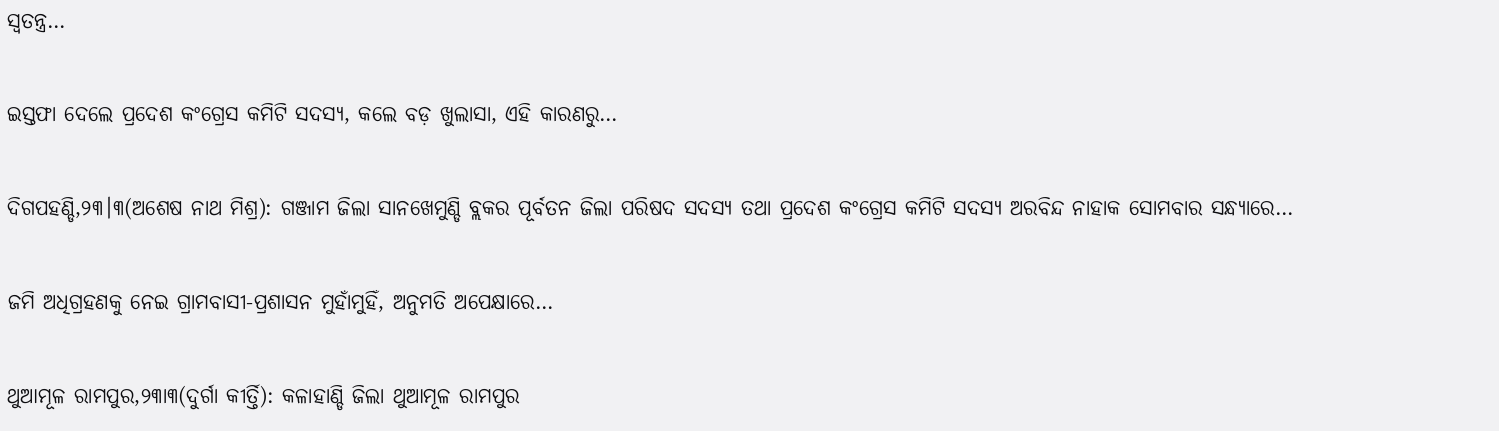ସ୍ବତନ୍ତ୍ର…

ଇସ୍ତଫା ଦେଲେ ପ୍ରଦେଶ କଂଗ୍ରେସ କମିଟି ସଦସ୍ୟ, କଲେ ବଡ଼ ଖୁଲାସା, ଏହି କାରଣରୁ…

ଦିଗପହଣ୍ଡି,୨୩।୩(ଅଶେଷ ନାଥ ମିଶ୍ର): ଗଞ୍ଜାମ ଜିଲା ସାନଖେମୁଣ୍ଡି ବ୍ଲକର ପୂର୍ବତନ ଜିଲା ପରିଷଦ ସଦସ୍ୟ ତଥା ପ୍ରଦେଶ କଂଗ୍ରେସ କମିଟି ସଦସ୍ୟ ଅରବିନ୍ଦ ନାହାକ ସୋମବାର ସନ୍ଧ୍ୟାରେ…

ଜମି ଅଧିଗ୍ରହଣକୁ ନେଇ ଗ୍ରାମବାସୀ-ପ୍ରଶାସନ ମୁହାଁମୁହିଁ, ଅନୁମତି ଅପେକ୍ଷାରେ…

ଥୁଆମୂଳ ରାମପୁର,୨୩ା୩(ଦୁର୍ଗା କୀର୍ତ୍ତି): କଳାହାଣ୍ଡି ଜିଲା ଥୁଆମୂଳ ରାମପୁର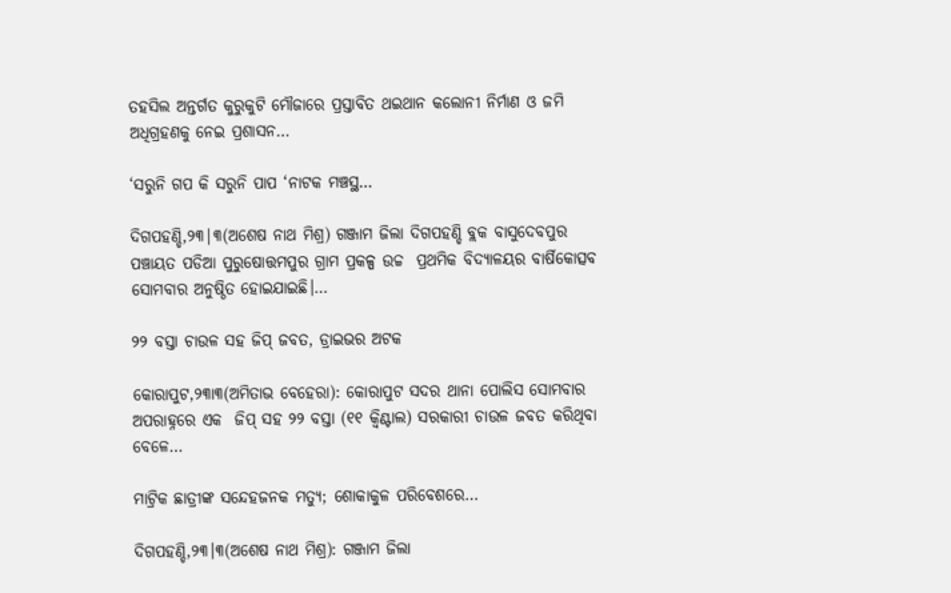ତହସିଲ ଅନ୍ତର୍ଗତ କୁରୁକୁଟି ମୌଜାରେ ପ୍ରସ୍ତାବିତ ଥଇଥାନ କଲୋନୀ ନିର୍ମାଣ ଓ ଜମି ଅଧିଗ୍ରହଣକୁ ନେଇ ପ୍ରଶାସନ…

‘ସରୁନି ଗପ କି ସରୁନି ପାପ ‘ନାଟକ ମଞ୍ଚସ୍ଥ…

ଦିଗପହଣ୍ଡି,୨୩|୩(ଅଶେଷ ନାଥ ମିଶ୍ର) ଗଞ୍ଜାମ ଜିଲା ଦିଗପହଣ୍ଡି ବ୍ଲକ ବାସୁଦେବପୁର ପଞ୍ଚାୟତ ପଡିଆ ପୁରୁଷୋତ୍ତମପୁର ଗ୍ରାମ ପ୍ରକଳ୍ପ ଉଚ୍ଚ  ପ୍ରଥମିକ ବିଦ୍ୟାଳୟର ବାର୍ଷିକୋତ୍ସବ ସୋମବାର ଅନୁଷ୍ଠିତ ହୋଇଯାଇଛି।…

୨୨ ବସ୍ତା ଚାଉଳ ସହ ଜିପ୍‌ ଜବତ, ଡ୍ରାଇଭର ଅଟକ

କୋରାପୁଟ,୨୩ା୩(ଅମିତାଭ ବେହେରା): କୋରାପୁଟ ସଦର ଥାନା ପୋଲିସ ସୋମବାର ଅପରାହ୍ନରେ ଏକ  ଜିପ୍‌ ସହ ୨୨ ବସ୍ତା (୧୧ କ୍ୱିଣ୍ଟାଲ) ସରକାରୀ ଚାଉଳ ଜବତ କରିଥିବା ବେଳେ…

ମାଟ୍ରିକ ଛାତ୍ରୀଙ୍କ ସନ୍ଦେହଜନକ ମତ୍ୟୁ; ଶୋକାକୁଳ ପରିବେଶରେ…

ଦିଗପହଣ୍ଡି,୨୩।୩(ଅଶେଷ ନାଥ ମିଶ୍ର): ଗଞ୍ଜାମ ଜିଲା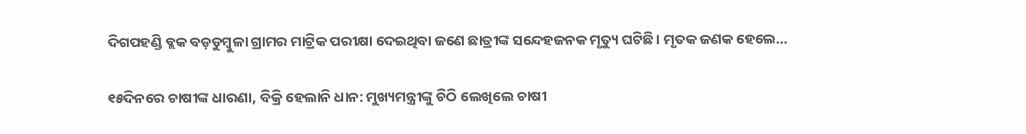ଦିଗପହଣ୍ଡି ବ୍ଲକ ବଡ଼ଡୁମ୍ବୁଳା ଗ୍ରାମର ମାଟ୍ରିକ ପରୀକ୍ଷା ଦେଇଥିବା ଜଣେ ଛାତ୍ରୀଙ୍କ ସନ୍ଦେହଜନକ ମୃତ୍ୟୁ ଘଟିଛି। ମୃତକ ଜଣକ ହେଲେ…

୧୫ଦିନରେ ଚାଷୀଙ୍କ ଧାରଣା, ବିକ୍ରି ହେଲାନି ଧାନ: ମୁଖ୍ୟମନ୍ତ୍ରୀଙ୍କୁ ଚିଠି ଲେଖିଲେ ଚାଷୀ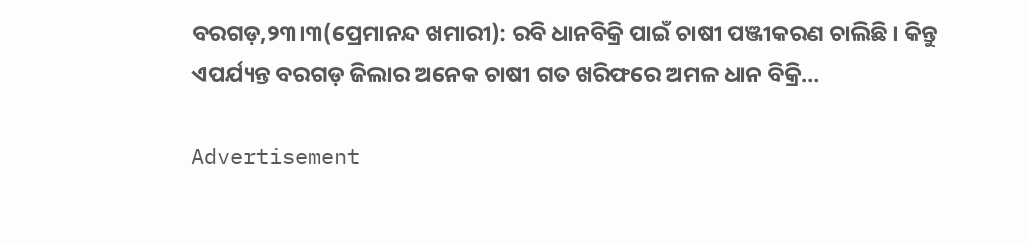ବରଗଡ଼,୨୩।୩(ପ୍ରେମାନନ୍ଦ ଖମାରୀ): ରବି ଧାନବିକ୍ରି ପାଇଁ ଚାଷୀ ପଞ୍ଜୀକରଣ ଚାଲିଛି । କିନ୍ତୁ ଏପର୍ଯ୍ୟନ୍ତ ବରଗଡ଼ ଜିଲାର ଅନେକ ଚାଷୀ ଗତ ଖରିଫରେ ଅମଳ ଧାନ ବିକ୍ରି…

Advertisement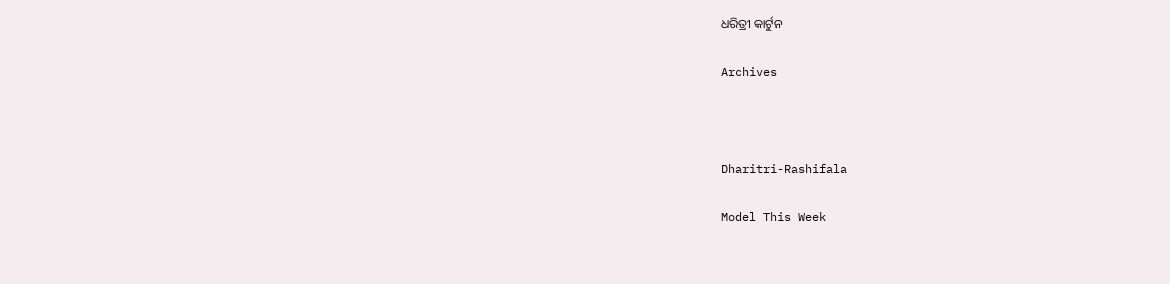ଧରିତ୍ରୀ କାର୍ଟୁନ

Archives



Dharitri-Rashifala

Model This Week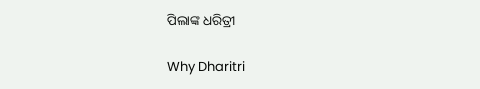ପିଲାଙ୍କ ଧରିତ୍ରୀ

Why Dharitri